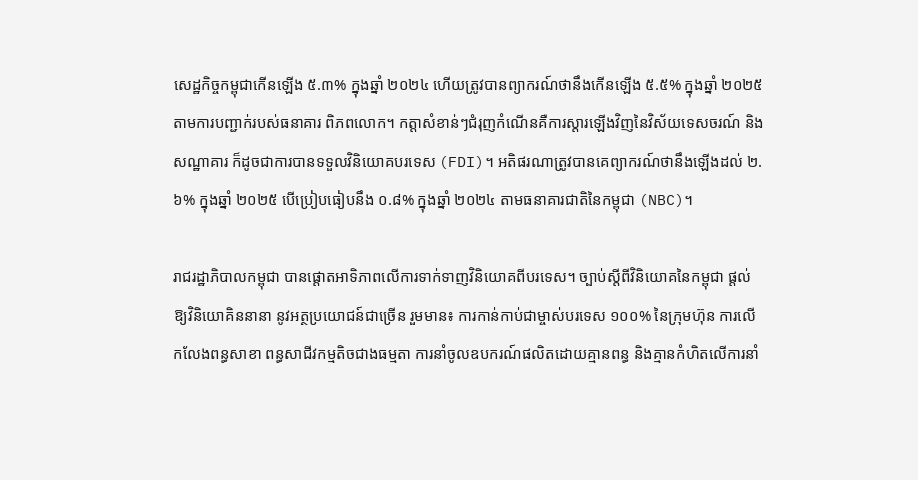សេដ្ឋកិច្ចកម្ពុជាកើនឡើង ៥.៣% ក្នុងឆ្នាំ ២០២៤ ហើយត្រូវបានព្យាករណ៍ថានឹងកើនឡើង ៥.៥% ក្នុងឆ្នាំ ២០២៥ តាមការបញ្ជាក់របស់ធនាគារ ពិភពលោក។ កត្តាសំខាន់ៗជំរុញកំណើនគឺការស្តារឡើងវិញនៃវិស័យទេសចរណ៍ និងសណ្ឋាគារ ក៏ដូចជាការបានទទួលវិនិយោគបរទេស (FDI)។ អតិផរណាត្រូវបានគេព្យាករណ៍ថានឹងឡើងដល់ ២.៦% ក្នុងឆ្នាំ ២០២៥ បើប្រៀបធៀបនឹង ០.៨% ក្នុងឆ្នាំ ២០២៤ តាមធនាគារជាតិនៃកម្ពុជា (NBC)។

រាជរដ្ឋាភិបាលកម្ពុជា បានផ្តោតអាទិភាពលើការទាក់ទាញវិនិយោគពីបរទេស។ ច្បាប់ស្តីពីវិនិយោគនៃកម្ពុជា ផ្តល់ឱ្យវិនិយោគិននានា នូវអត្ថប្រយោជន៍ជាច្រើន រួមមាន៖ ការកាន់កាប់ជាម្ចាស់បរទេស ១០០% នៃក្រុមហ៊ុន ការលើកលែងពន្ធសាខា ពន្ធសាជីវកម្មតិចជាងធម្មតា ការនាំចូលឧបករណ៍ផលិតដោយគ្មានពន្ធ និងគ្មានកំហិតលើការនាំ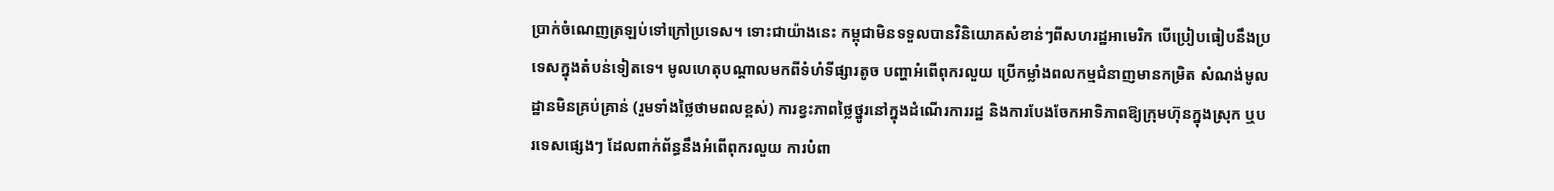ប្រាក់ចំណេញត្រឡប់ទៅក្រៅប្រទេស។ ទោះជាយ៉ាងនេះ កម្ពុជាមិនទទួលបានវិនិយោគសំខាន់ៗពីសហរដ្ឋអាមេរិក បើប្រៀបធៀបនឹងប្រទេសក្នុងតំបន់ទៀតទេ។ មូលហេតុបណ្ដាលមកពីទំហំទីផ្សារតូច បញ្ហាអំពើពុករលួយ ប្រើកម្លាំងពលកម្មជំនាញមានកម្រិត សំណង់មូលដ្ឋានមិនគ្រប់គ្រាន់ (រួមទាំងថ្លៃថាមពលខ្ពស់) ការខ្វះភាពថ្លៃថ្នូរនៅក្នុងដំណើរការរដ្ឋ និងការបែងចែកអាទិភាពឱ្យក្រុមហ៊ុនក្នុងស្រុក ឬបរទេសផ្សេងៗ ដែលពាក់ព័ន្ធនឹងអំពើពុករលួយ ការបំពា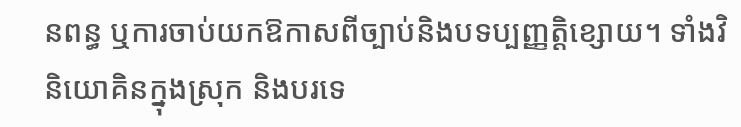នពន្ធ ឬការចាប់យកឱកាសពីច្បាប់និងបទប្បញ្ញត្តិខ្សោយ។ ទាំងវិនិយោគិនក្នុងស្រុក និងបរទេ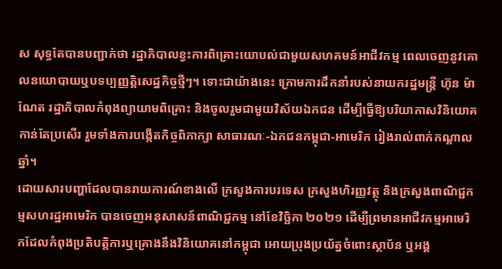ស សុទ្ធតែបានបញ្ជាក់ថា រដ្ឋាភិបាលខ្វះការពិគ្រោះយោបល់ជាមួយសហគមន៍អាជីវកម្ម ពេលចេញនូវគោលនយោបាយឬបទប្បញ្ញត្តិសេដ្ឋកិច្ចថ្មីៗ។ ទោះជាយ៉ាងនេះ ក្រោមការដឹកនាំរបស់នាយករដ្ឋមន្ត្រី ហ៊ុន ម៉ាណែត រដ្ឋាភិបាលកំពុងព្យាយាមពិគ្រោះ និងចូលរួមជាមួយវិស័យឯកជន ដើម្បីធ្វើឱ្យបរិយាកាសវិនិយោគកាន់តែប្រសើរ រួមទាំងការបង្កើតកិច្ចពិភាក្សា សាធារណៈ-ឯកជនកម្ពុជា-អាមេរិក រៀងរាល់ពាក់កណ្តាលឆ្នាំ។
ដោយសារបញ្ហាដែលបានរាយការណ៍ខាងលើ ក្រសួងការបរទេស ក្រសួងហិរញ្ញវត្ថុ និងក្រសួងពាណិជ្ជកម្មសហរដ្ឋអាមេរិក បានចេញអនុសាសន៍ពាណិជ្ជកម្ម នៅខែវិច្ឆិកា ២០២១ ដើម្បីព្រមានអាជីវកម្មអាមេរិកដែលកំពុងប្រតិបត្តិការឬគ្រោងនឹងវិនិយោគនៅកម្ពុជា អោយប្រុងប្រយ័ត្នចំពោះស្ថាប័ន ឬអង្គ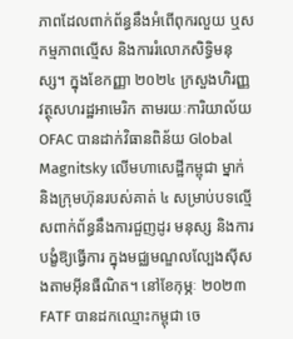ភាពដែលពាក់ព័ន្ធនឹងអំពើពុករលួយ ឬសកម្មភាពល្មើស និងការរំលោភសិទ្ធិមនុស្ស។ ក្នុងខែកញ្ញា ២០២៤ ក្រសួងហិរញ្ញវត្ថុសហរដ្ឋអាមេរិក តាមរយៈការិយាល័យ OFAC បានដាក់វិធានពិន័យ Global Magnitsky លើមហាសេដ្ឋីកម្ពុជា ម្នាក់ និងក្រុមហ៊ុនរបស់គាត់ ៤ សម្រាប់បទល្មើសពាក់ព័ន្ធនឹងការជួញដូរ មនុស្ស និងការបង្ខំឱ្យធ្វើការ ក្នុងមជ្ឈមណ្ឌលល្បែងស៊ីសងតាមអ៊ីនធឺណិត។ នៅខែកុម្ភៈ ២០២៣ FATF បានដកឈ្មោះកម្ពុជា ចេ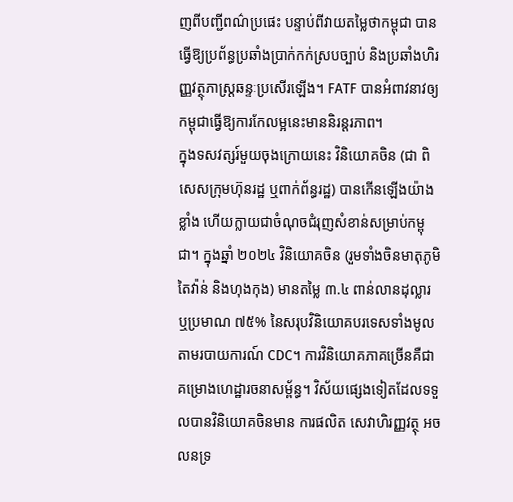ញពីបញ្ជីពណ៌ប្រផេះ បន្ទាប់ពីវាយតម្លៃថាកម្ពុជា បានធ្វើឱ្យប្រព័ន្ធប្រឆាំងប្រាក់កក់ស្របច្បាប់ និងប្រឆាំងហិរញ្ញវត្ថុភាស្ត្រឆន្ទៈប្រសើរឡើង។ FATF បានអំពាវនាវឲ្យកម្ពុជាធ្វើឱ្យការកែលម្អនេះមាននិរន្តរភាព។
ក្នុងទសវត្សរ៍មួយចុងក្រោយនេះ វិនិយោគចិន (ជា ពិសេសក្រុមហ៊ុនរដ្ឋ ឬពាក់ព័ន្ធរដ្ឋ) បានកើនឡើងយ៉ាងខ្លាំង ហើយក្លាយជាចំណុចជំរុញសំខាន់សម្រាប់កម្ពុជា។ ក្នុងឆ្នាំ ២០២៤ វិនិយោគចិន (រួមទាំងចិនមាតុភូមិ តៃវ៉ាន់ និងហុងកុង) មានតម្លៃ ៣.៤ ពាន់លានដុល្លារ ឬប្រមាណ ៧៥% នៃសរុបវិនិយោគបរទេសទាំងមូល តាមរបាយការណ៍ CDC។ ការវិនិយោគភាគច្រើនគឺជាគម្រោងហេដ្ឋារចនាសម្ព័ន្ធ។ វិស័យផ្សេងទៀតដែលទទួលបានវិនិយោគចិនមាន ការផលិត សេវាហិរញ្ញវត្ថុ អចលនទ្រ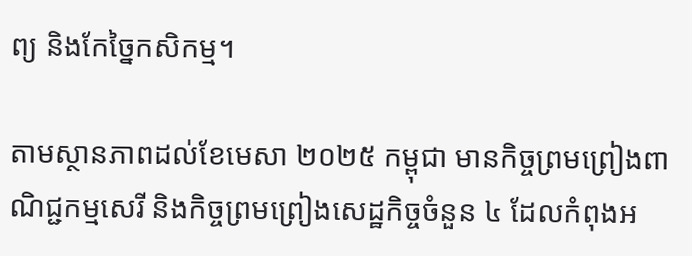ព្យ និងកែច្នៃកសិកម្ម។

តាមស្ថានភាពដល់ខែមេសា ២០២៥ កម្ពុជា មានកិច្ចព្រមព្រៀងពាណិជ្ជកម្មសេរី និងកិច្ចព្រមព្រៀងសេដ្ឋកិច្ចចំនួន ៤ ដែលកំពុងអ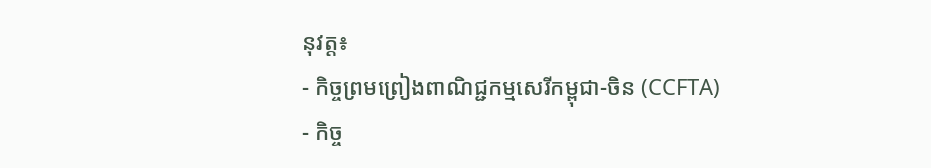នុវត្ត៖
- កិច្ចព្រមព្រៀងពាណិជ្ជកម្មសេរីកម្ពុជា-ចិន (CCFTA)
- កិច្ច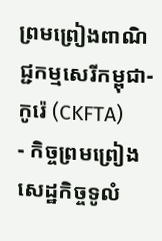ព្រមព្រៀងពាណិជ្ជកម្មសេរីកម្ពុជា-កូរ៉េ (CKFTA)
- កិច្ចព្រមព្រៀងសេដ្ឋកិច្ចទូលំ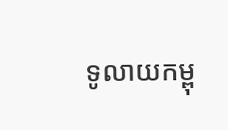ទូលាយកម្ពុ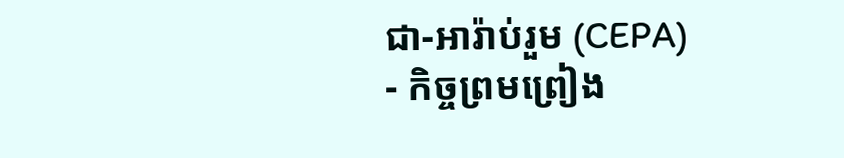ជា-អារ៉ាប់រួម (CEPA)
- កិច្ចព្រមព្រៀង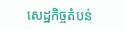សេដ្ឋកិច្ចតំបន់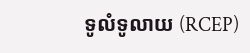ទូលំទូលាយ (RCEP)